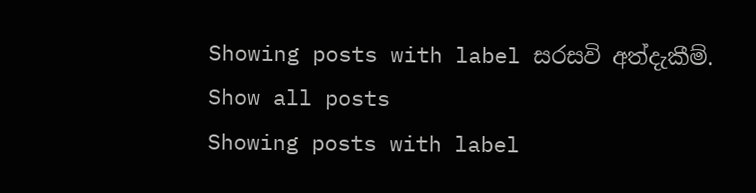Showing posts with label සරසවි අත්දැකීම්. Show all posts
Showing posts with label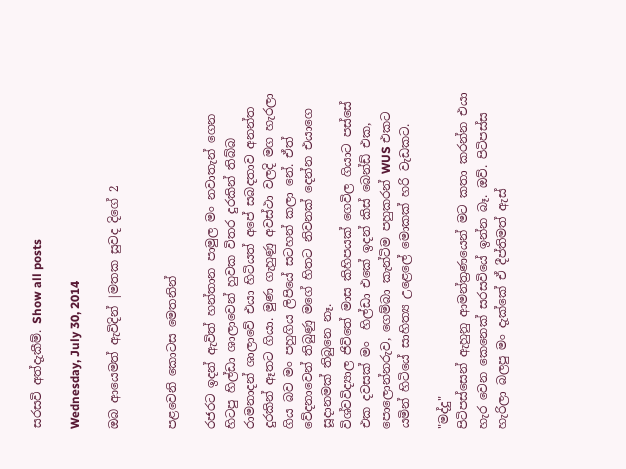සරසවි අත්දැකීම්. Show all posts

Wednesday, July 30, 2014

ඔබ ආයෙමත් ඇවිදින් |මතක සුවද දිගේ 2


පළවෙනි කොටස මෙතනින්

රජරට ඉදන් ඇවිත් හන්තාන පාමුල මං නවාතැන් ගෙන හිටපු හිල්ඩා ශාලාවෙන් හුවක විතර දුරකින් තිබ්බ රාමනාදන් ශාලාවේ එයා හිටියත් අපේ සබදතාව අනන්ත දුරකින් ඈතට ගියා. මුණ ගැහුණු අවස්ථා වලදි මග හැරලා ගිය බව මං පහුගිය ලිපියේ සටහන් කලා නේ. ඒත් වේදනාවෙන් තිබුණු මගේ හිතට නිවනක් දෙන්න එයාගෙ සූදානමක් තිබුනෙ නෑ.
විශ්වවිද්‍යාල ජිවිතේ මාස කිහිපයක් ගෙවිල ගියාට පස්සේ එක දවසක් මං  හිල්ඩා එකේ ඉදන් කිස් බෙන්ඩ් එක, පොලොන්නරුව, ගෙම්බා කැන්ටිම පහුකරන් WUS එකට යමින් හිටියේ සාහිත්‍ය උළෙලේ මොකක් හරි වැඩකට.

"මද්දු"
පිටිපස්සෙන් ඇහුනු ආමන්ත්‍රණයෙන් මට කතා කරන්න එයා හැර වෙන කෙනෙක් සරසවියේ ඉන්න බෑ. ඔව්. පිටිපස්ස හැරිලා බලපු මං දැක්කේ ඒ දීප්තිමත් ඇස්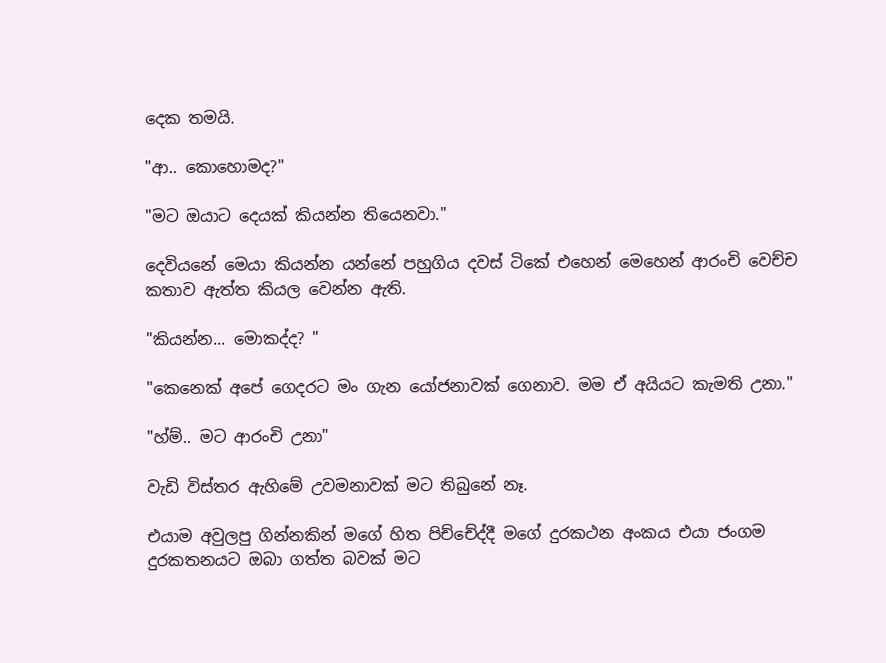දෙක තමයි.

"ආ.. කොහොමද?"

"මට ඔයාට දෙයක් කියන්න තියෙනවා."

දෙවියනේ මෙයා කියන්න යන්නේ පහුගිය දවස් ටිකේ එහෙන් මෙහෙන් ආරංචි වෙච්ච කතාව ඇත්ත කියල වෙන්න ඇති.

"කියන්න... මොකද්ද? "

"කෙනෙක් අපේ ගෙදරට මං ගැන යෝජනාවක් ගෙනාව. මම ඒ අයියට කැමති උනා."

"හ්ම්.. මට ආරංචි උනා"

වැඩි විස්තර ඇහිමේ උවමනාවක් මට තිබුනේ නෑ.

එයාම අවුලපු ගින්නකින් මගේ හිත පිච්චේද්දී මගේ දුරකථන අංකය එයා ජංගම දුරකතනයට ඔබා ගත්ත බවක් මට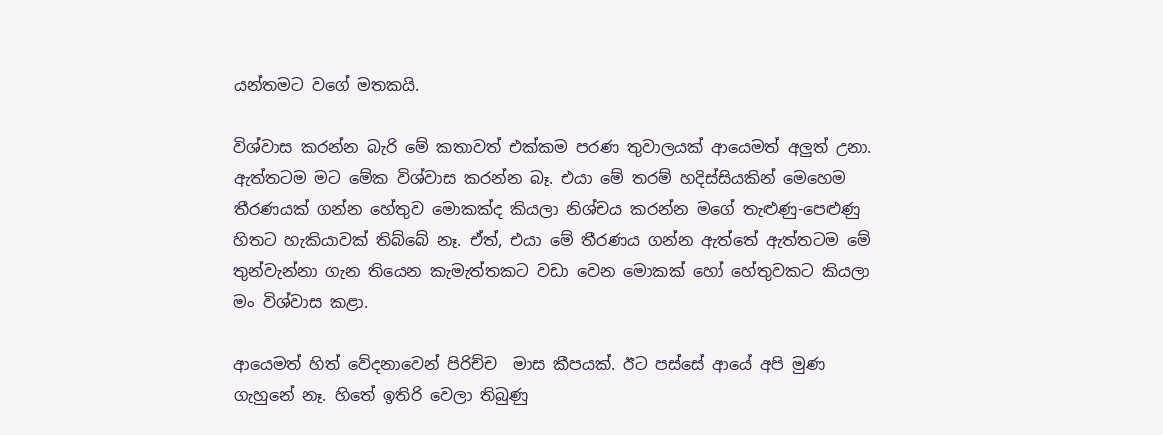යන්තමට වගේ මතකයි.

විශ්වාස කරන්න බැරි මේ කතාවත් එක්කම පරණ තුවාලයක් ආයෙමත් අලුත් උනා. ඇත්තටම මට මේක විශ්වාස කරන්න බෑ. එයා මේ තරම් හදිස්සියකින් මෙහෙම තීරණයක් ගන්න හේතුව මොකක්ද කියලා නිශ්චය කරන්න මගේ තැළුණු-පෙළුණු හිතට හැකියාවක් තිබ්බේ නෑ. ඒත්, එයා මේ තීරණය ගන්න ඇත්තේ ඇත්තටම මේ තුන්වැන්නා ගැන තියෙන කැමැත්තකට වඩා වෙන මොකක් හෝ හේතුවකට කියලා මං විශ්වාස කළා.

ආයෙමත් හිත් වේදනාවෙන් පිරිච්ච  මාස කීපයක්. ඊට පස්සේ ආයේ අපි මුණ ගැහුනේ නෑ. හිතේ ඉතිරි වෙලා තිබුණු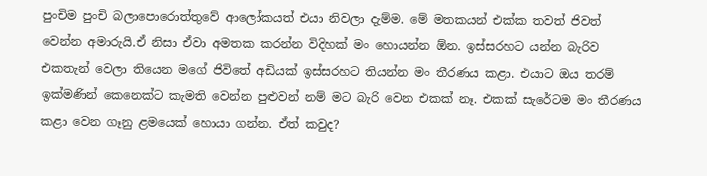පුංචිම පුංචි බලාපොරොත්තුවේ ආලෝකයත් එයා නිවලා දැම්ම. මේ මතකයන් එක්ක තවත් ජිවත් වෙන්න අමාරුයි.ඒ නිසා ඒවා අමතක කරන්න විදිහක් මං හොයන්න ඕන. ඉස්සරහට යන්න බැරිව එකතැන් වෙලා තියෙන මගේ ජිවිතේ අඩියක් ඉස්සරහට තියන්න මං තීරණය කළා. එයාට ඔය තරම් ඉක්මණින් කෙනෙක්ට කැමති වෙන්න පුළුවන් නම් මට බැරි වෙන එකක් නෑ. එකක් සැරේටම මං තීරණය කළා වෙන ගෑනු ළමයෙක් හොයා ගන්න. ඒත් කවුද?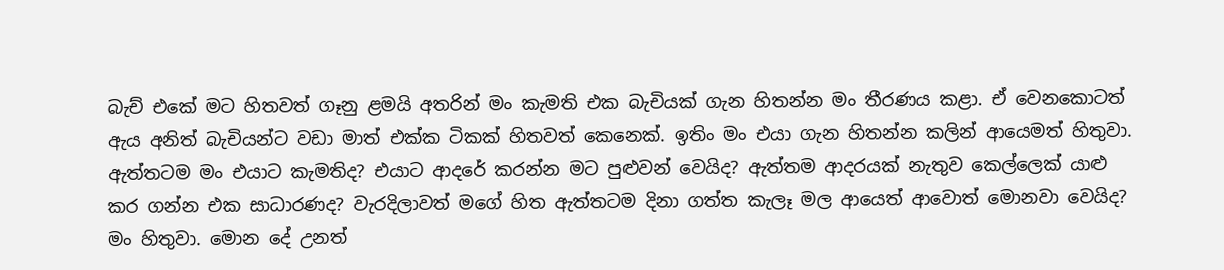බැච් එකේ මට හිතවත් ගෑනු ළමයි අතරින් මං කැමති එක බැචියක් ගැන හිතන්න මං තීරණය කළා. ඒ වෙනකොටත් ඇය අනිත් බැචියන්ට වඩා මාත් එක්ක ටිකක් හිතවත් කෙනෙක්. ඉතිං මං එයා ගැන හිතන්න කලින් ආයෙමත් හිතුවා. ඇත්තටම මං එයාට කැමතිද? එයාට ආදරේ කරන්න මට පුළුවන් වෙයිද? ඇත්තම ආදරයක් නැතුව කෙල්ලෙක් යාළු කර ගන්න එක සාධාරණද? වැරදිලාවත් මගේ හිත ඇත්තටම දිනා ගත්ත කැලෑ මල ආයෙත් ආවොත් මොනවා වෙයිද? මං හිතුවා. මොන දේ උනත්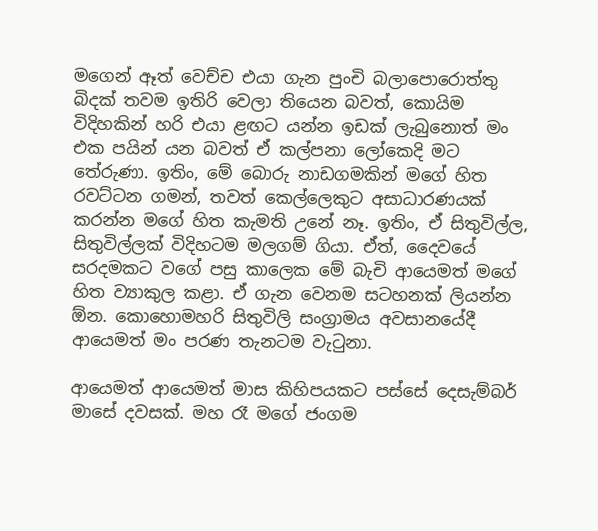මගෙන් ඈත් වෙච්ච එයා ගැන පුංචි බලාපොරොත්තු බිදක් තවම ඉතිරි වෙලා තියෙන බවත්, කොයිම විදිහකින් හරි එයා ළඟට යන්න ඉඩක් ලැබුනොත් මං එක පයින් යන බවත් ඒ කල්පනා ලෝකෙදි මට තේරුණා. ඉතිං, මේ බොරු නාඩගමකින් මගේ හිත රවට්ටන ගමන්, තවත් කෙල්ලෙකුට අසාධාරණයක් කරන්න මගේ හිත කැමති උනේ නෑ. ඉතිං, ඒ සිතුවිල්ල, සිතුවිල්ලක් විදිහටම මලගම් ගියා. ඒත්, දෛවයේ සරදමකට වගේ පසු කාලෙක මේ බැචි ආයෙමත් මගේ හිත ව්‍යාකුල කළා. ඒ ගැන වෙනම සටහනක් ලියන්න ඕන. කොහොමහරි සිතුවිලි සංග්‍රාමය අවසානයේදී ආයෙමත් මං පරණ තැනටම වැටුනා.

ආයෙමත් ආයෙමත් මාස කිහිපයකට පස්සේ දෙසැම්බර් මාසේ දවසක්. මහ රෑ මගේ ජංගම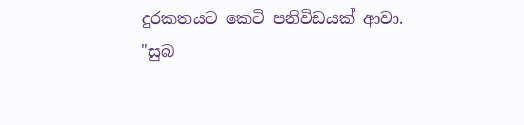දුරකතයට කෙටි පනිවිඩයක් ආවා.
"සුබ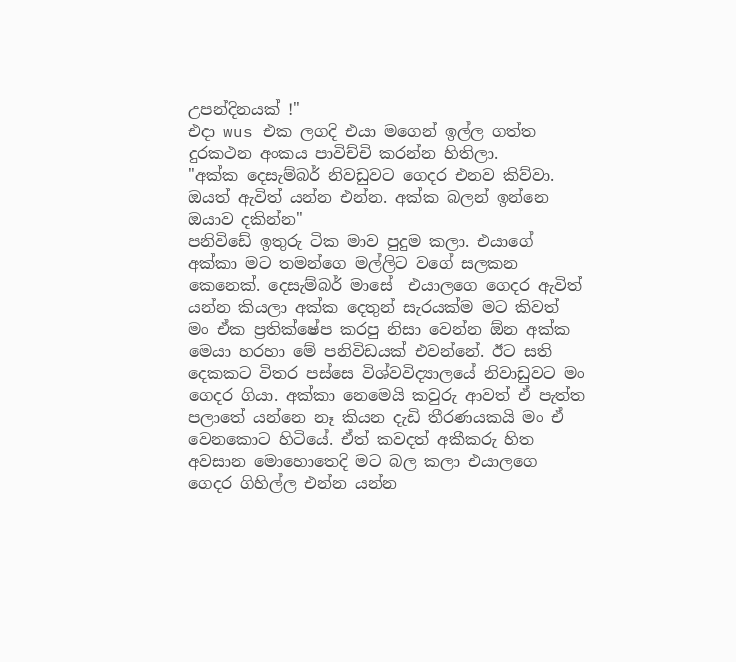උපන්දිනයක් !"
එදා wus එක ලගදි එයා මගෙන් ඉල්ල ගත්ත දුරකථන අංකය පාවිච්චි කරන්න හිතිලා.
"අක්ක දෙසැම්බර් නිවඩුවට ගෙදර එනව කිව්වා. ඔයත් ඇවිත් යන්න එන්න. අක්ක බලන් ඉන්නෙ ඔයාව දකින්න"
පනිවිඩේ ඉතුරු ටික මාව පුදුම කලා. එයාගේ අක්කා මට තමන්ගෙ මල්ලිට වගේ සලකන කෙනෙක්. දෙසැම්බර් මාසේ  එයාලගෙ ගෙදර ඇවිත් යන්න කියලා අක්ක දෙතුන් සැරයක්ම මට කිවත් මං ඒක ප්‍රතික්ෂේප කරපු නිසා වෙන්න ඕන අක්ක මෙයා හරහා මේ පනිවිඩයක් එවන්නේ. ඊට සති දෙකකට විතර පස්සෙ විශ්වවිද්‍යාලයේ නිවාඩුවට මං ගෙදර ගියා. අක්කා නෙමෙයි කවුරු ආවත් ඒ පැත්ත පලාතේ යන්නෙ නෑ කියන දැඩි තීරණයකයි මං ඒ වෙනකොට හිටියේ. ඒත් කවදත් අකීකරු හිත අවසාන මොහොතෙදි මට බල කලා එයාලගෙ ගෙදර ගිහිල්ල එන්න යන්න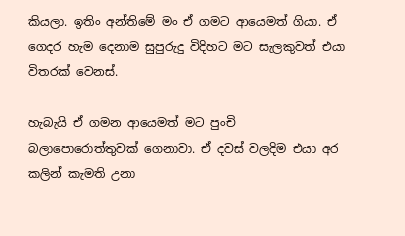කියලා. ඉතිං අන්තිමේ මං ඒ ගමට ආයෙමත් ගියා. ඒ ගෙදර හැම දෙනාම සුපුරුදු විදිහට මට සැලකුවත් එයා විතරක් වෙනස්.

හැබැයි ඒ ගමන ආයෙමත් මට පුංචි බලාපොරොත්තුවක් ගෙනාවා. ඒ දවස් වලදිම එයා අර කලින් කැමති උනා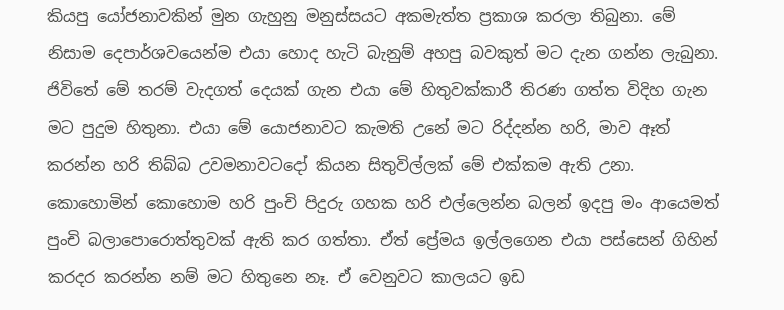කියපු යෝජනාවකින් මුන ගැහුනු මනුස්සයට අකමැත්ත ප්‍රකාශ කරලා තිබුනා. මේ නිසාම දෙපාර්ශවයෙන්ම එයා හොද හැටි බැනුම් අහපු බවකුත් මට දැන ගන්න ලැබුනා. ජිවිතේ මේ තරම් වැදගත් දෙයක් ගැන එයා මේ හිතුවක්කාරී තිරණ ගත්ත විදිහ ගැන මට පුදුම හිතුනා. එයා මේ යොජනාවට කැමති උනේ මට රිද්දන්න හරි, මාව ඈත් කරන්න හරි තිබ්බ උවමනාවටදෝ කියන සිතුවිල්ලක් මේ එක්කම ඇති උනා. කොහොමින් කොහොම හරි පුංචි පිදුරු ගහක හරි එල්ලෙන්න බලන් ඉදපු මං ආයෙමත් පුංචි බලාපොරොත්තුවක් ඇති කර ගත්තා. ඒත් ප්‍රේමය ඉල්ලගෙන එයා පස්සෙන් ගිහින් කරදර කරන්න නම් මට හිතුනෙ නෑ. ඒ වෙනුවට කාලයට ඉඩ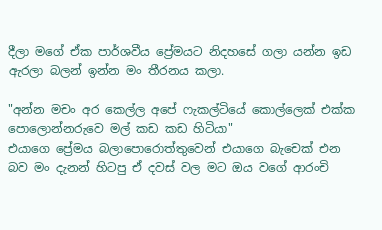දීලා මගේ ඒක පාර්ශවීය ප්‍රේමයට නිදහසේ ගලා යන්න ඉඩ ඇරලා බලන් ඉන්න මං තීරනය කලා.

"අන්න මචං අර කෙල්ල අපේ ෆැකල්ටියේ කොල්ලෙක් එක්ක පොලොන්නරුවෙ මල් කඩ කඩ හිටියා"
එයාගෙ ප්‍රේමය බලාපොරොත්තුවෙන් එයාගෙ බැචෙක් එන බව මං දැනන් හිටපු ඒ දවස් වල මට ඔය වගේ ආරංචි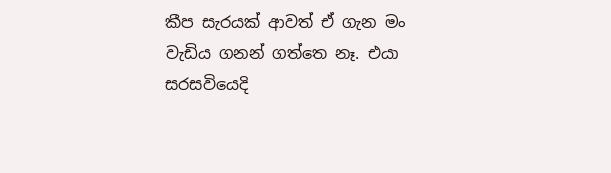කීප සැරයක් ආවත් ඒ ගැන මං වැඩිය ගනන් ගත්තෙ නෑ. එයා සරසවියෙදි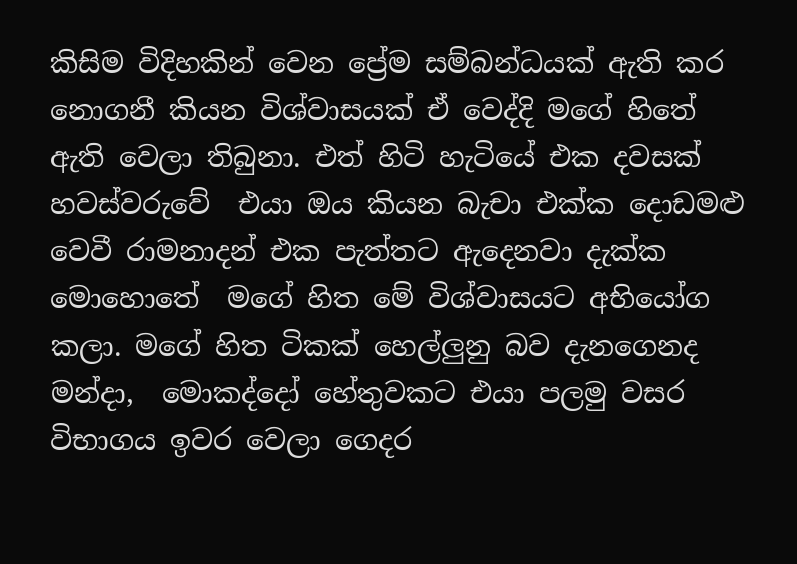කිසිම විදිහකින් වෙන ප්‍රේම සම්බන්ධයක් ඇති කර නොගනී කියන විශ්වාසයක් ඒ වෙද්දි මගේ හිතේ ඇති වෙලා තිබුනා. එත් හිටි හැටියේ එක දවසක් හවස්වරුවේ  එයා ඔය කියන බැචා එක්ක දොඩමළු වෙවී රාමනාදන් එක පැත්තට ඇදෙනවා දැක්ක මොහොතේ  මගේ හිත මේ විශ්වාසයට අභියෝග කලා. මගේ හිත ටිකක් හෙල්ලුනු බව දැනගෙනද මන්දා,  මොකද්දෝ හේතුවකට එයා පලමු වසර විභාගය ඉවර වෙලා ගෙදර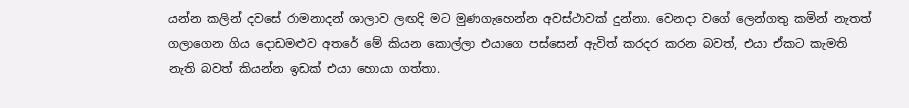යන්න කලින් දවසේ රාමනාදන් ශාලාව ලඟදි මට මුණගැහෙන්න අවස්ථාවක් දුන්නා. වෙනදා වගේ ලෙන්ගතු කමින් නැතත් ගලාගෙන ගිය දොඩමළුව අතරේ මේ කියන කොල්ලා එයාගෙ පස්සෙන් ඇවිත් කරදර කරන බවත්, එයා ඒකට කැමති නැති බවත් කියන්න ඉඩක් එයා හොයා ගත්තා.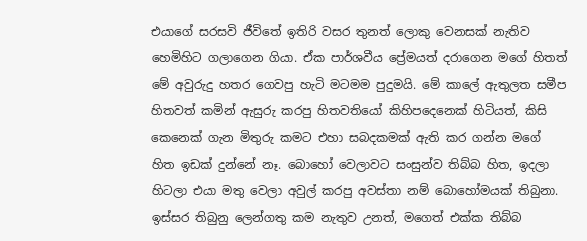එයාගේ සරසවි ජීවිතේ ඉතිරි වසර තුනත් ලොකු වෙනසක් නැතිව හෙමිහිට ගලාගෙන ගියා. ඒක පාර්ශවීය ප්‍රේමයත් දරාගෙන මගේ හිතත් මේ අවුරුදු හතර ගෙවපු හැටි මටමම පුදුමයි. මේ කාලේ ඇතුලත සමීප හිතවත් කමින් ඇසුරු කරපු හිතවතියෝ කිහිපදෙනෙක් හිටියත්, කිසි කෙනෙක් ගැන මිතුරු කමට එහා සබදකමක් ඇති කර ගන්න මගේ හිත ඉඩක් දුන්නේ නෑ. බොහෝ වෙලාවට සංසුන්ව තිබ්බ හිත, ඉදලා හිටලා එයා මතු වෙලා අවුල් කරපු අවස්තා නම් බොහෝමයක් තිබුනා. ඉස්සර තිබුනු ලෙන්ගතු කම නැතුව උනත්, මගෙත් එක්ක තිබ්බ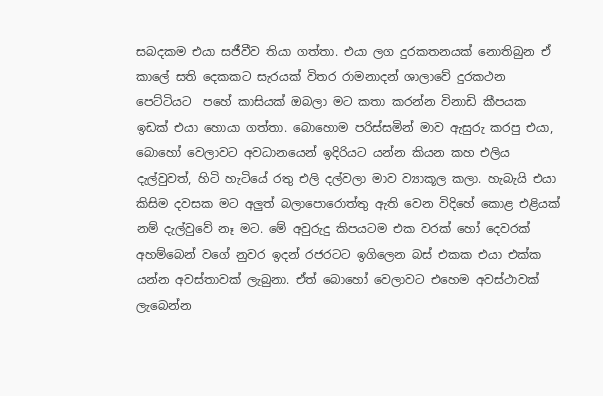සබදකම එයා සජීවීව තියා ගත්තා. එයා ලග දුරකතනයක් නොතිබුන ඒ කාලේ සති දෙකකට සැරයක් විතර රාමනාදන් ශාලාවේ දුරකථන පෙට්ටියට  පහේ කාසියක් ඔබලා මට කතා කරන්න විනාඩි කීපයක ඉඩක් එයා හොයා ගත්තා. බොහොම පරිස්සමින් මාව ඇසුරු කරපු එයා, බොහෝ වෙලාවට අවධානයෙන් ඉදිරියට යන්න කියන කහ එලිය දැල්වුවත්, හිටි හැටියේ රතු එලි දල්වලා මාව ව්‍යාකූල කලා. හැබැයි එයා කිසිම දවසක මට අලුත් බලාපොරොත්තු ඇති වෙන විදිහේ කොළ එළියක් නම් දැල්වුවේ නෑ මට. මේ අවුරුදු කිපයටම එක වරක් හෝ දෙවරක් අහම්බෙන් වගේ නුවර ඉදන් රජරටට ඉගිලෙන බස් එකක එයා එක්ක යන්න අවස්තාවක් ලැබුනා. ඒත් බොහෝ වෙලාවට එහෙම අවස්ථාවක් ලැබෙන්න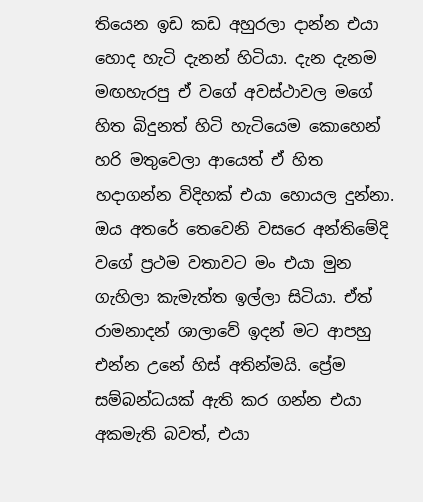තියෙන ඉඩ කඩ අහුරලා දාන්න එයා හොද හැටි දැනන් හිටියා. දැන දැනම මඟහැරපු ඒ වගේ අවස්ථාවල මගේ හිත බිදුනත් හිටි හැටියෙම කොහෙන් හරි මතුවෙලා ආයෙත් ඒ හිත හදාගන්න විදිහක් එයා හොයල දුන්නා. ඔය අතරේ තෙවෙනි වසරෙ අන්තිමේදි වගේ ප්‍රථම වතාවට මං එයා මුන ගැහිලා කැමැත්ත ඉල්ලා සිටියා. ඒත් රාමනාදන් ශාලාවේ ඉදන් මට ආපහු එන්න උනේ හිස් අතින්මයි. ප්‍රේම සම්බන්ධයක් ඇති කර ගන්න එයා අකමැති බවත්, එයා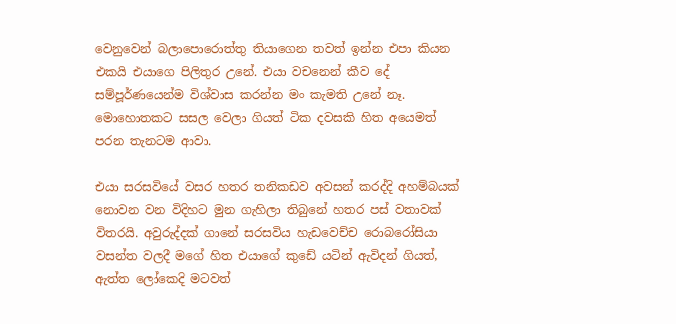වෙනුවෙන් බලාපොරොත්තු තියාගෙන තවත් ඉන්න එපා කියන එකයි එයාගෙ පිලිතුර උනේ. එයා වචනෙන් කීව දේ සම්පූර්ණයෙන්ම විශ්වාස කරන්න මං කැමති උනේ නෑ. මොහොතකට සසල වෙලා ගියත් ටික දවසකි හිත අයෙමත් පරන තැනටම ආවා.

එයා සරසවියේ වසර හතර තනිකඩව අවසන් කරද්දි අහම්බයක් නොවන වන විදිහට මුන ගැහිලා තිබුනේ හතර පස් වතාවක් විතරයි. අවුරුද්දක් ගානේ සරසවිය හැඩවෙච්ච රොබරෝසියා වසන්ත වලදී මගේ හිත එයාගේ කුඩේ යටින් ඇවිදන් ගියත්, ඇත්ත ලෝකෙදි මටවත්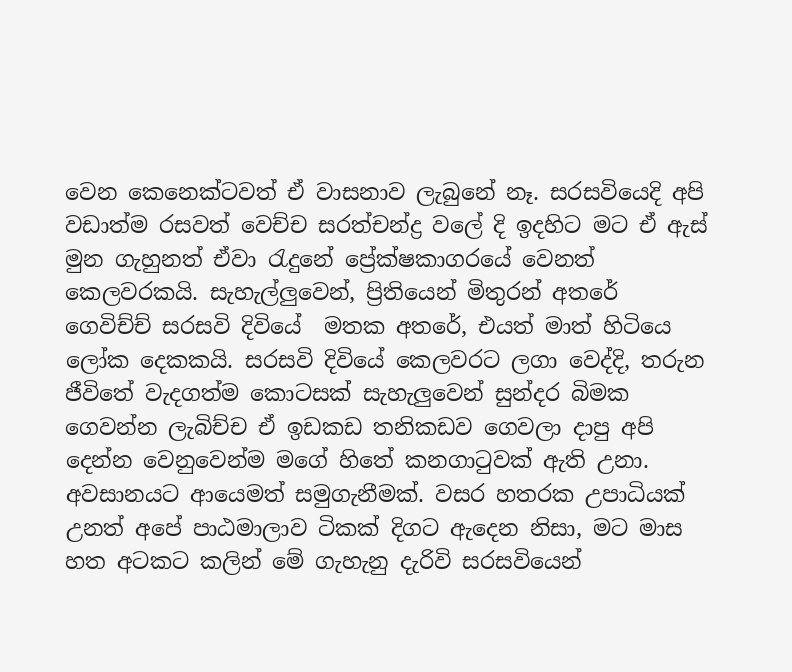වෙන කෙනෙක්ටවත් ඒ වාසනාව ලැබුනේ නෑ. සරසවියෙදි අපි වඩාත්ම රසවත් වෙච්ච සරත්චන්ද්‍ර වලේ දි ඉදහිට මට ඒ ඇස් මුන ගැහුනත් ඒවා රැදුනේ ප්‍රේක්ෂකාගරයේ වෙනත් කෙලවරකයි. සැහැල්ලුවෙන්, ප්‍රිතියෙන් මිතුරන් අතරේ ගෙවිච්ච් සරසවි දිවියේ  මතක අතරේ, එයත් මාත් හිටියෙ ලෝක දෙකකයි. සරසවි දිවියේ කෙලවරට ලගා වෙද්දි, තරුන ජීවිතේ වැදගත්ම කොටසක් සැහැලුවෙන් සුන්දර බිමක ගෙවන්න ලැබිච්ච ඒ ඉඩකඩ තනිකඩව ගෙවලා දාපු අපි දෙන්න වෙනුවෙන්ම මගේ හිතේ කනගාටුවක් ඇති උනා. අවසානයට ආයෙමත් සමුගැනීමක්. වසර හතරක උපාධියක් උනත් අපේ පාඨමාලාව ටිකක් දිගට ඇදෙන නිසා, මට මාස හත අටකට කලින් මේ ගැහැනු දැරිවි සරසවියෙන්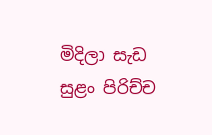මිදිලා සැඩ සුළං පිරිච්ච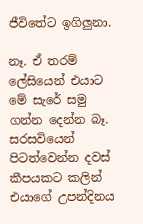ජීවිතේට ඉගිලුනා.

නෑ. ඒ තරම් ලේසියෙන් එයාට මේ සැරේ සමු ගන්න දෙන්න බෑ. සරසවියෙන් පිටත්වෙන්න දවස් කීපයකට කලින්  එයාගේ උපන්දිනය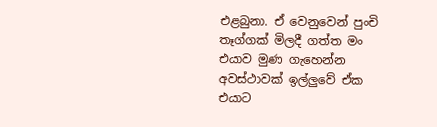එළබුනා. ඒ වෙනුවෙන් පුංචි තෑග්ගක් මිලදී ගත්ත මං එයාව මුණ ගැහෙන්න අවස්ථාවක් ඉල්ලුවේ ඒක එයාට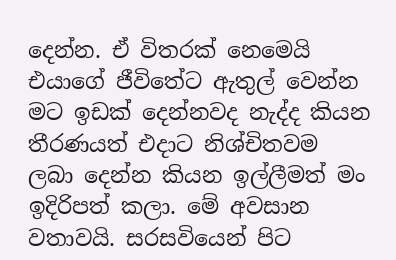දෙන්න. ඒ විතරක් නෙමෙයි එයාගේ ජීවිතේට ඇතුල් වෙන්න මට ඉඩක් දෙන්නවද නැද්ද කියන තීරණයත් එදාට නිශ්චිතවම ලබා දෙන්න කියන ඉල්ලීමත් මං ඉදිරිපත් කලා. මේ අවසාන වතාවයි. සරසවියෙන් පිට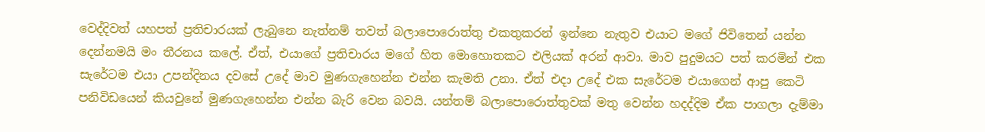වෙද්දිවත් යහපත් ප්‍රතිචාරයක් ලැබුනෙ නැත්නම් තවත් බලාපොරොත්තු එකතුකරන් ඉන්නෙ නැතුව එයාට මගේ ජිවිතෙන් යන්න දෙන්නමයි මං තීරනය කලේ. ඒත්, එයාගේ ප්‍රතිචාරය මගේ හිත මොහොතකට එලියක් අරන් ආවා. මාව පුදුමයට පත් කරමින් එක සැරේටම එයා උපන්දිනය දවසේ උදේ මාව මුණගැහෙන්න එන්න කැමති උනා. ඒත් එදා උදේ එක සැරේටම එයාගෙන් ආපු කෙටි පනිවිඩයෙන් කියවුනේ මුණගැහෙන්න එන්න බැරි වෙන බවයි. යන්තම් බලාපොරොත්තුවක් මතු වෙන්න හදද්දිම ඒක පාගලා දැම්මා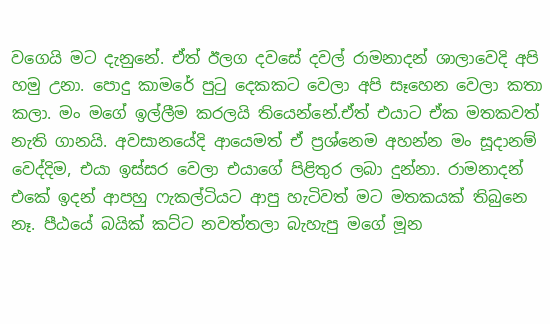වගෙයි මට දැනුනේ. ඒත් ඊලග දවසේ දවල් රාමනාදන් ශාලාවෙදි අපි හමු උනා. පොදු කාමරේ පුටු දෙකකට වෙලා අපි සෑහෙන වෙලා කතා කලා. මං මගේ ඉල්ලීම කරලයි තියෙන්නේ.ඒත් එයාට ඒක මතකවත් නැති ගානයි. අවසානයේදි ආයෙමත් ඒ ප්‍රශ්නෙම අහන්න මං සූදානම් වෙද්දිම, එයා ඉස්සර වෙලා එයාගේ පිළිතුර ලබා දුන්නා. රාමනාදන් එකේ ඉදන් ආපහු ෆැකල්ටියට ආපු හැටිවත් මට මතකයක් තිබුනෙ නෑ. පීඨයේ බයික් කට්ට නවත්තලා බැහැපු මගේ මූන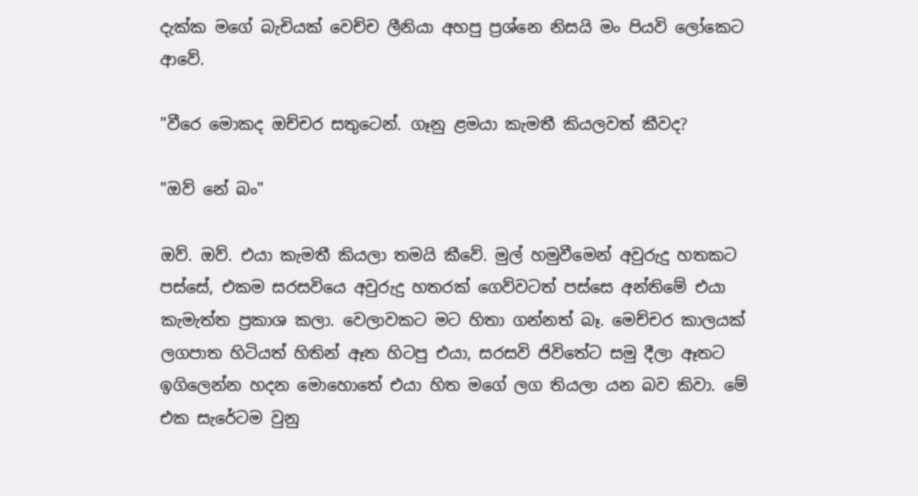දැක්ක මගේ බැචියක් වෙච්ච ලීනියා අහපු ප්‍රශ්නෙ නිසයි මං පියවි ලෝකෙට ආවේ.

"වීරෙ මොකද ඔච්චර සතුටෙන්. ගෑනු ළමයා කැමතී කියලවත් කීවද?

"ඔව් නේ බං"

ඔව්. ඔව්. එයා කැමතී කියලා තමයි කීවේ. මුල් හමුවීමෙන් අවුරුදු හතකට පස්සේ, එකම සරසවියෙ අවුරුදු හතරක් ගෙව්වටත් පස්සෙ අන්තිමේ එයා කැමැත්ත ප්‍රකාශ කලා. වෙලාවකට මට හිතා ගන්නත් බෑ. මෙච්චර කාලයක් ලගපාත හිටියත් හිතින් ඈත හිටපු එයා, සරසවි ජිවිතේට සමු දීලා ඈතට ඉගිලෙන්න හදන මොහොතේ එයා හිත මගේ ලග තියලා යන බව කිවා. මේ එක සැරේටම වුනු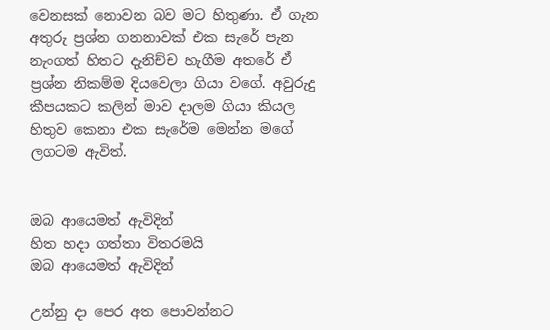වෙනසක් නොවන බව මට හිතුණා. ඒ ගැන අතුරු ප්‍රශ්න ගනනාවක් එක සැරේ පැන නැංගත් හිතට දැනිච්ච හැගීම අතරේ ඒ ප්‍රශ්න නිකම්ම දියවෙලා ගියා වගේ. අවුරුදු කීපයකට කලින් මාව දාලම ගියා කියල හිතුව කෙනා එක සැරේම මෙන්න මගේ ලගටම ඇවිත්.


ඔබ ආයෙමත් ඇවිදින්
හිත හදා ගත්තා විතරමයි
ඔබ ආයෙමත් ඇවිදින්

උන්නු දා පෙර අත පොවන්නට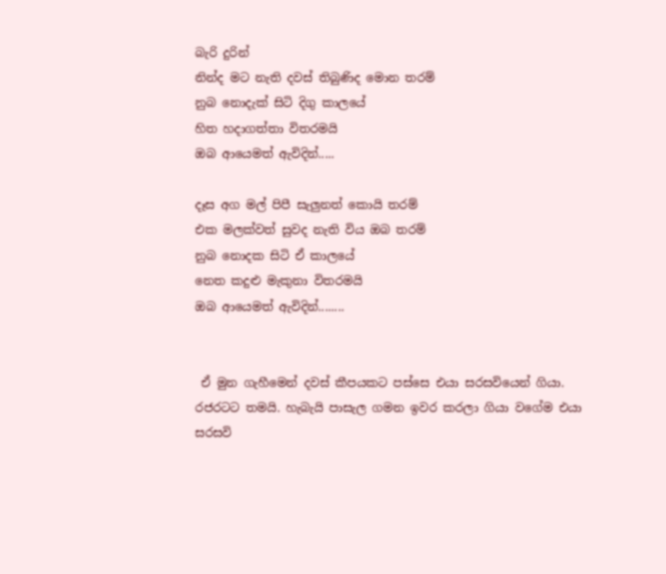බැරි දුරින්
නින්ද මට නැති දවස් තිබුණිද මොන තරම්
නුබ නොදැක් සිටි දිගු කාලයේ
හිත හදාගත්තා විතරමයි
ඔබ ආයෙමත් ඇවිදින්.....

දෑස අග මල් පිපී සැලුනත් කොයි තරම්
එක මලක්වත් සුවද නැති විය ඔබ තරම්
නුබ නොදක සිටි ඒ කාලයේ
නෙත කදුළු මැකුනා විතරමයි
ඔබ ආයෙමත් ඇවිදින්........


 ඒ මුන ගැහීමෙන් දවස් කීපයකට පස්සෙ එයා සරසවියෙන් ගියා. රජරටට තමයි. හැබැයි පාසැල ගමන ඉවර කරලා ගියා වගේම එයා සරසවි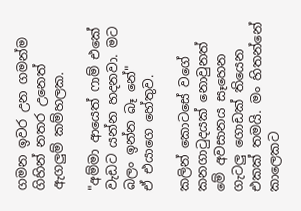ගමන ඉවර උන ගමන්ම ගිහින් නතර උනෙත් ඇගලුම් කම්හලක.

"අම්මා ආයෙත් ෆාම් එකේ වැඩට යන්න හදනවා. මට බලං ඉන්න බෑ නේ"
ඒ එයාගෙ හේතුව.

කලින් කොටසේ වගේ කනගාටුදයක් නොවුනත් මේ අවසානය සෑහෙන ගැටලු ගොඩක් තියෙන එකක් තමයි. මං හිතන්නේ කාලෙකට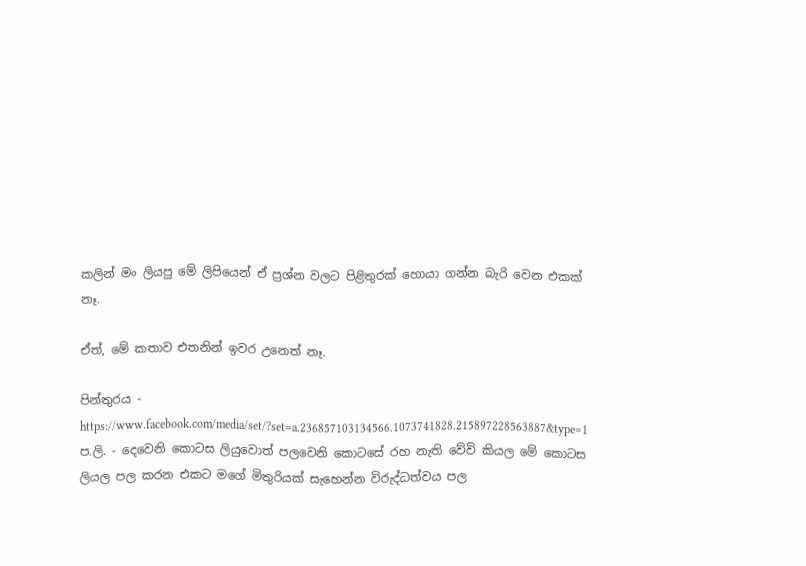කලින් මං ලියපු මේ ලිපියෙන් ඒ ප්‍රශ්න වලට පිළිතුරක් හොයා ගන්න බැරි වෙන එකක් නෑ.

ඒත්, මේ කතාව එතනින් ඉවර උනෙත් නෑ.

පින්තුරය - https://www.facebook.com/media/set/?set=a.236857103134566.1073741828.215897228563887&type=1
ප.ලි. - දෙවෙනි කොටස ලියුවොත් පලවෙනි කොටසේ රහ නැති වේවි කියල මේ කොටස ලියල පල කරන එකට මගේ මිතුරියක් සැහෙන්න විරුද්ධත්වය පල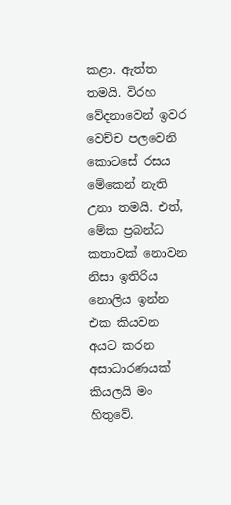කළා. ඇත්ත තමයි. විරහ වේදනාවෙන් ඉවර වෙච්ච පලවෙනි කොටසේ රසය මේකෙන් නැති උනා තමයි. එත්, මේක ප්‍රබන්ධ කතාවක් නොවන නිසා ඉතිරිය නොලිය ඉන්න එක කියවන අයට කරන අසාධාරණයක් කියලයි මං හිතුවේ.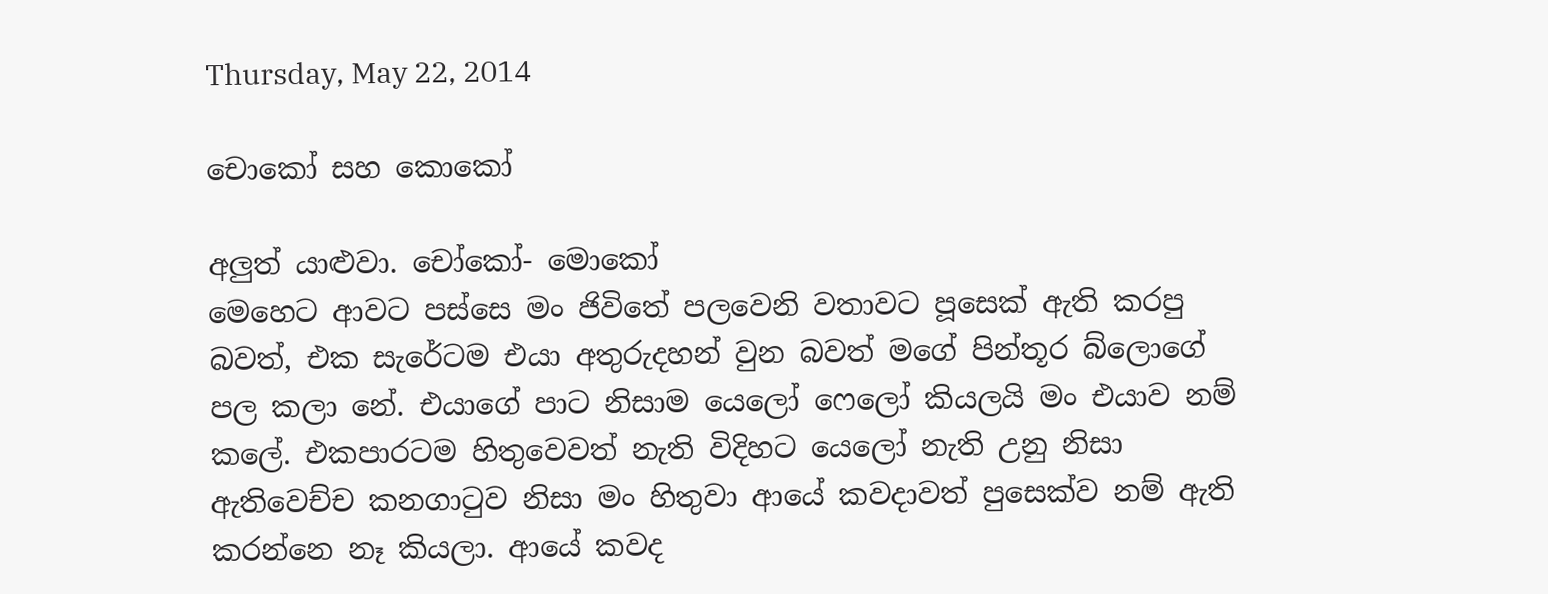Thursday, May 22, 2014

චොකෝ සහ කොකෝ

අලුත් යාළුවා. චෝකෝ- මොකෝ
මෙහෙට ආවට පස්සෙ මං ජිවිතේ පලවෙනි වතාවට පූසෙක් ඇති කරපු බවත්, එක සැරේටම එයා අතුරුදහන් වුන බවත් මගේ පින්තූර බ්ලොගේ පල කලා නේ. එයාගේ පාට නිසාම යෙලෝ ෆෙලෝ කියලයි මං එයාව නම් කලේ. එකපාරටම හිතුවෙවත් නැති විදිහට යෙලෝ නැති උනු නිසා ඇතිවෙච්ච කනගාටුව නිසා මං හිතුවා ආයේ කවදාවත් පුසෙක්ව නම් ඇති කරන්නෙ නෑ කියලා. ආයේ කවද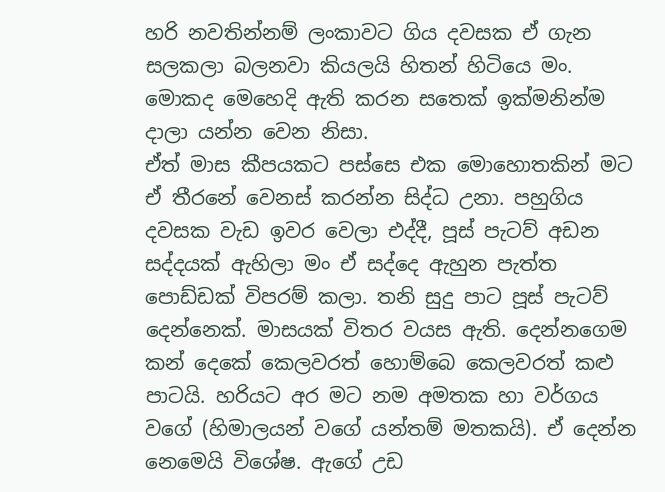හරි නවතින්නම් ලංකාවට ගිය දවසක ඒ ගැන සලකලා බලනවා කියලයි හිතන් හිටියෙ මං. මොකද මෙහෙදි ඇති කරන සතෙක් ඉක්මනින්ම දාලා යන්න වෙන නිසා.
ඒත් මාස කීපයකට පස්සෙ එක මොහොතකින් මට ඒ තීරනේ වෙනස් කරන්න සිද්ධ උනා. පහුගිය දවසක වැඩ ඉවර වෙලා එද්දී, පූස් පැටව් අඩන සද්දයක් ඇහිලා මං ඒ සද්දෙ ඇහුන පැත්ත පොඩ්ඩක් විපරම් කලා. තනි සුදු පාට පූස් පැටව් දෙන්නෙක්. මාසයක් විතර වයස ඇති. දෙන්නගෙම කන් දෙකේ කෙලවරත් හොම්බෙ කෙලවරත් කළු පාටයි. හරියට අර මට නම අමතක හා වර්ගය වගේ (හිමාලයන් වගේ යන්තම් මතකයි). ඒ දෙන්න නෙමෙයි විශේෂ. ඇගේ උඩ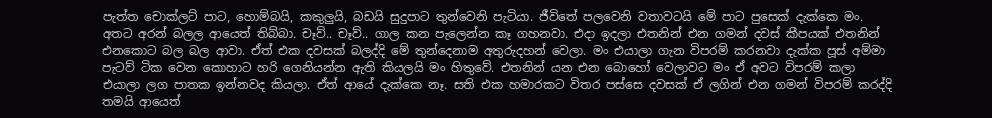පැත්ත චොක්ලට් පාට, හොම්බයි, කකුලුයි, බඩයි සුදුපාට තුන්වෙනි පැටියා. ජීවිතේ පලවෙනි වතාවටයි මේ පාට පුසෙක් දැක්කෙ මං. අතට අරන් බලල ආයෙත් තිබ්බා. චෑව්.. චෑව්.. ගාල කන පැලෙන්න කෑ ගහනවා. එදා ඉදලා එතනින් එන ගමන් දවස් කීපයක් එතනින් එනකොට බල බල ආවා. ඒත් එක දවසක් බලද්දි මේ තුන්දෙනාම අතුරුදහන් වෙලා. මං එයාලා ගැන විපරම් කරනවා දැක්ක පූස් අම්මා පැටව් ටික වෙන කොහාට හරි ගෙනියන්න ඇති කියලයි මං හිතුවේ. එතනින් යන එන බොහෝ වෙලාවට මං ඒ අවට විපරම් කලා එයාලා ලග පාතක ඉන්නවද කියලා. ඒත් ආයේ දැක්කෙ නෑ. සති එක හමාරකට විතර පස්සෙ දවසක් ඒ ලගින් එන ගමන් විපරම් කරද්දි තමයි ආයෙත්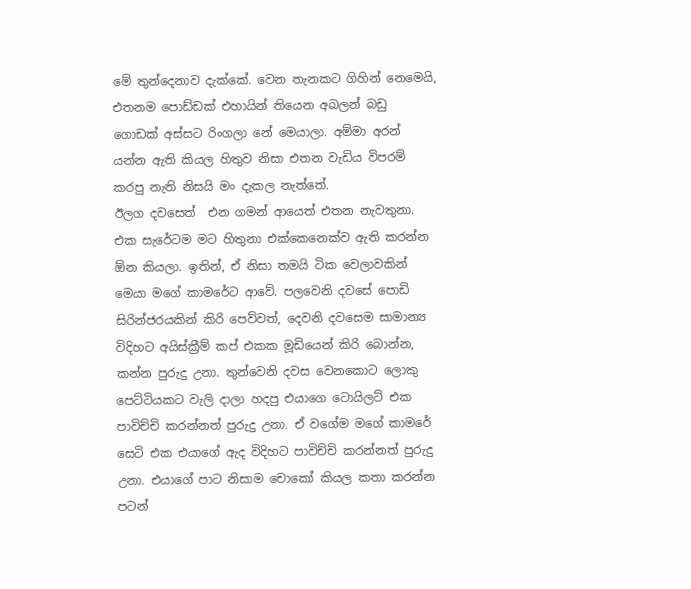මේ තුන්දෙනාව දැක්කේ. වෙන තැනකට ගිහින් නෙමෙයි, එතනම පොඩ්ඩක් එහායින් තියෙන අබලන් බඩු ගොඩක් අස්සට රිංගලා නේ මෙයාලා. අම්මා අරන් යන්න ඇති කියල හිතුව නිසා එතන වැඩිය විපරම් කරපු නැති නිසයි මං දැකල නැත්තේ.
ඊලග දවසෙත්  එන ගමන් ආයෙත් එතන නැවතුනා. එක සැරේටම මට හිතුනා එක්කෙනෙක්ව ඇති කරන්න ඕන කියලා. ඉතින්, ඒ නිසා තමයි ටික වෙලාවකින් මෙයා මගේ කාමරේට ආවේ. පලවෙනි දවසේ පොඩි සිරින්ජරයකින් කිරි පෙව්වත්, දෙවනි දවසෙම සාමාන්‍ය විදිහට අයිස්ක්‍රීම් කප් එකක මූඩියෙන් කිරි බොන්න, කන්න පුරුදු උනා. තුන්වෙනි දවස වෙනකොට ලොකු පෙට්ටියකට වැලි දාලා හදපු එයාගෙ ටොයිලට් එක පාවිච්චි කරන්නත් පුරුදු උනා. ඒ වගේම මගේ කාමරේ සෙටි එක එයාගේ ඇද විදිහට පාවිච්චි කරන්නත් පුරුදු උනා. එයාගේ පාට නිසාම චොකෝ කියල කතා කරන්න පටන්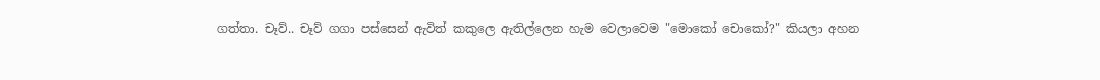ගත්තා. චෑව්.. චෑව් ගගා පස්සෙන් ඇවිත් කකුලෙ ඇතිල්ලෙන හැම වෙලාවෙම "මොකෝ චොකෝ?" කියලා අහන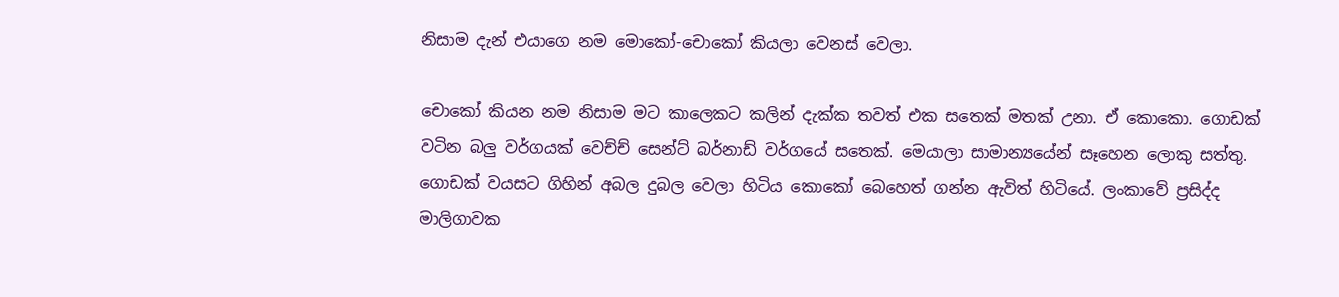නිසාම දැන් එයාගෙ නම මොකෝ-චොකෝ කියලා වෙනස් වෙලා.

චොකෝ කියන නම නිසාම මට කාලෙකට කලින් දැක්ක තවත් එක සතෙක් මතක් උනා. ඒ කොකො. ගොඩක් වටින බලු වර්ගයක් වෙච්ච් සෙන්ට් බර්නාඩ් වර්ගයේ සතෙක්. මෙයාලා සාමාන්‍යයේන් සෑහෙන ලොකු සත්තු. ගොඩක් වයසට ගිහින් අබල දුබල වෙලා හිටිය කොකෝ බෙහෙත් ගන්න ඇවිත් හිටියේ. ලංකාවේ ප්‍රසිද්ද මාලිගාවක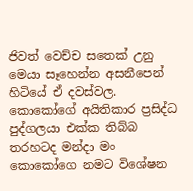ජිවත් වෙච්ච සතෙක් උනු මෙයා සෑහෙන්න අසනීපෙන් හිටියේ ඒ දවස්වල. කොකෝගේ අයිතිකාර ප්‍රසිද්ධ පුද්ගලයා එක්ක තිබ්බ තරහටද මන්දා මං කොකෝගෙ නමට විශේෂන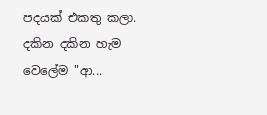පදයක් එකතු කලා. දකින දකින හැම වෙලේම "ආ...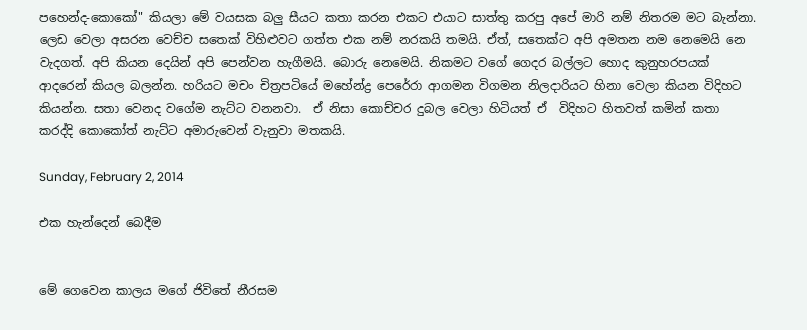පහෙන්ද-කොකෝ" කියලා මේ වයසක බලු සීයට කතා කරන එකට එයාට සාත්තු කරපු අපේ මාරි නම් නිතරම මට බැන්නා. ලෙඩ වෙලා අසරන වෙච්ච සතෙක් විහිළුවට ගත්ත එක නම් නරකයි තමයි. ඒත්, සතෙක්ට අපි අමතන නම නෙමෙයි නෙ වැදගත්. අපි කියන දෙයින් අපි පෙන්වන හැගීමයි. බොරු නෙමෙයි. නිකමට වගේ ගෙදර බල්ලට හොද කුනුහරපයක් ආදරෙන් කියල බලන්න. හරියට මචං චිත්‍රපටියේ මහේන්ද්‍ර පෙරේරා ආගමන විගමන නිලදාරියට හිනා වෙලා කියන විදිහට කියන්න. සතා වෙනද වගේම නැට්ට වනනවා.  ඒ නිසා කොච්චර දුබල වෙලා හිටියත් ඒ  විදිහට හිතවත් කමින් කතා කරද්දි කොකෝත් නැට්ට අමාරුවෙන් වැනුවා මතකයි.

Sunday, February 2, 2014

එක හැන්දෙන් බෙදීම


මේ ගෙවෙන කාලය මගේ ජිවිතේ නීරසම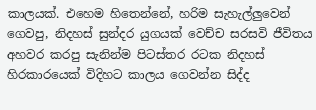කාලයක්. එහෙම හිතෙන්නේ, හරිම සැහැල්ලුවෙන් ගෙවපු, නිදහස් සුන්දර යුගයක් වෙච්ච සරසවි ජීවිතය අහවර කරපු සැනින්ම පිටස්තර රටක නිදහස් හිරකාරයෙක් විදිහට කාලය ගෙවන්න සිද්ද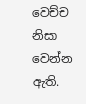වෙච්ච නිසා වෙන්න ඇති.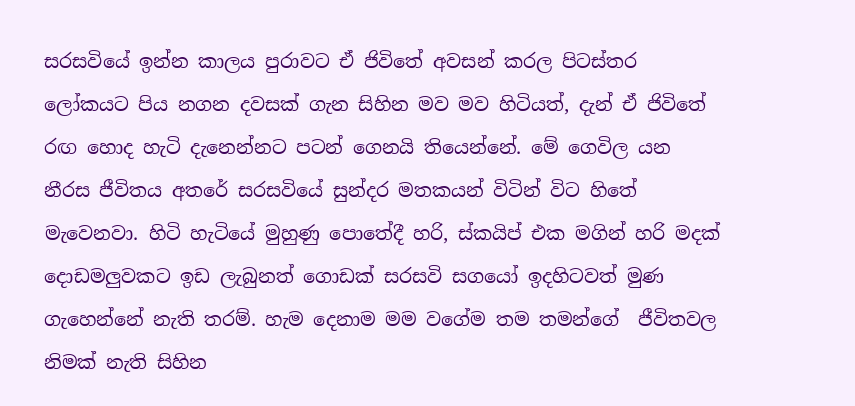සරසවියේ ඉන්න කාලය පුරාවට ඒ ජිවිතේ අවසන් කරල පිටස්තර ලෝකයට පිය නගන දවසක් ගැන සිහින මව මව හිටියත්, දැන් ඒ ජිවිතේ රඟ හොද හැටි දැනෙන්නට පටන් ගෙනයි තියෙන්නේ. මේ ගෙවිල යන නීරස ජීවිතය අතරේ සරසවියේ සුන්දර මතකයන් විටින් විට හිතේ මැවෙනවා. හිටි හැටියේ මුහුණු පොතේදී හරි, ස්කයිප් එක මගින් හරි මදක් දොඩමලුවකට ඉඩ ලැබුනත් ගොඩක් සරසවි සගයෝ ඉදහිටවත් මුණ ගැහෙන්නේ නැති තරම්. හැම දෙනාම මම වගේම තම තමන්ගේ  ජීවිතවල නිමක් නැති සිහින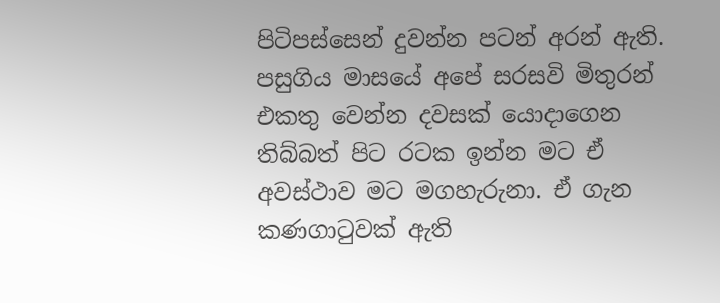පිටිපස්සෙන් දුවන්න පටන් අරන් ඇති.  පසුගිය මාසයේ අපේ සරසවි මිතුරන් එකතු වෙන්න දවසක් යොදාගෙන තිබ්බත් පිට රටක ඉන්න මට ඒ අවස්ථාව මට මගහැරුනා. ඒ ගැන කණගාටුවක් ඇති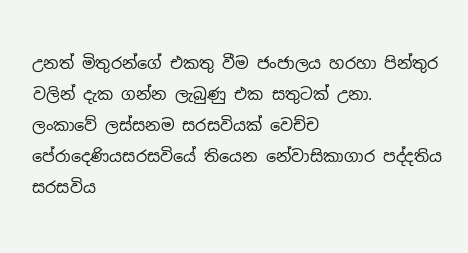උනත් මිතුරන්ගේ එකතු වීම ජංජාලය හරහා පින්තුර වලින් දැක ගන්න ලැබුණු එක සතුටක් උනා.
ලංකාවේ ලස්සනම සරසවියක් වෙච්ච පේරාදෙණියසරසවියේ තියෙන නේවාසිකාගාර පද්දතිය සරසවිය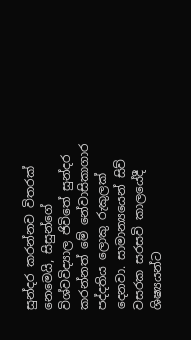සුන්දර කරන්නව විතරක් නෙමෙයි, සිසුන්ගේ විශ්වවිද්‍යාල ජිවිතේ සුන්දර කරන්නත් මේ නේවාසිකාගාර පද්දතිය ලොකු රුකුලක් දෙනවා. සාමාන්‍යයෙන් සිව් වසරක සරසවි කාලයේදී ශිෂ්‍යයන්ට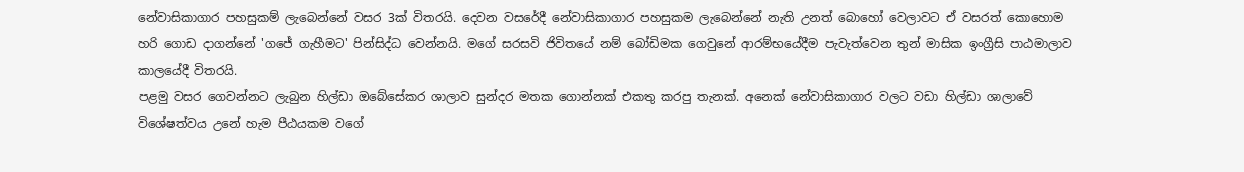නේවාසිකාගාර පහසුකම් ලැබෙන්නේ වසර 3ක් විතරයි. දෙවන වසරේදී නේවාසිකාගාර පහසුකම ලැබෙන්නේ නැති උනත් බොහෝ වෙලාවට ඒ වසරත් කොහොම හරි ගොඩ දාගන්නේ 'ගජේ ගැහීමට' පින්සිද්ධ වෙන්නයි. මගේ සරසවි ජිවිතයේ නම් බෝඩිමක ගෙවුනේ ආරම්භයේදීම පැවැත්වෙන තුන් මාසික ඉංග්‍රීසි පාඨමාලාව කාලයේදී විතරයි.
පළමු වසර ගෙවන්නට ලැබුන හිල්ඩා ඔබේසේකර ශාලාව සුන්දර මතක ගොන්නක් එකතු කරපු තැනක්. අනෙක් නේවාසිකාගාර වලට වඩා හිල්ඩා ශාලාවේ විශේෂත්වය උනේ හැම පීඨයකම වගේ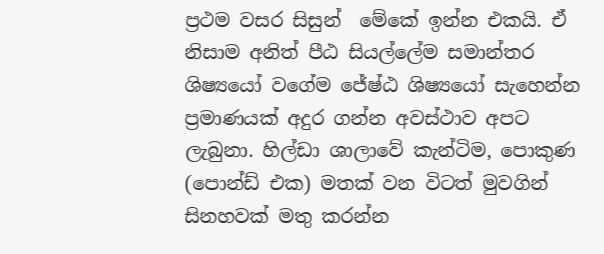ප්‍රථම වසර සිසුන්  මේකේ ඉන්න එකයි. ඒ නිසාම අනිත් පීඨ සියල්ලේම සමාන්තර ශිෂ්‍යයෝ වගේම ජේෂ්ඨ ශිෂ්‍යයෝ සැහෙන්න ප්‍රමාණයක් අදුර ගන්න අවස්ථාව අපට ලැබුනා. හිල්ඩා ශාලාවේ කැන්ටිම, පොකුණ (පොන්ඩ් එක) මතක් වන විටත් මුවගින් සිනහවක් මතු කරන්න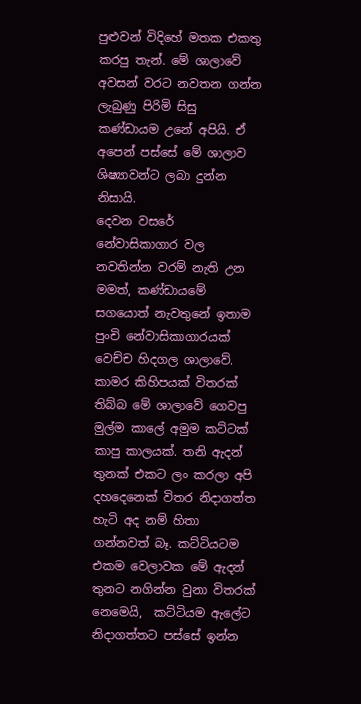පුළුවන් විදිහේ මතක එකතු කරපු තැන්. මේ ශාලාවේ අවසන් වරට නවතන ගන්න ලැබුණු පිරිමි සිසු කණ්ඩායම උනේ අපියි. ඒ අපෙන් පස්සේ මේ ශාලාව ශිෂ්‍යාවන්ට ලබා දුන්න නිසායි.
දෙවන වසරේ නේවාසිකාගාර වල නවතින්න වරම් නැති උන මමත්, කණ්ඩායමේ සගයොත් නැවතුනේ ඉතාම පුංචි නේවාසිකාගාරයක් වෙච්ච හිදගල ශාලාවේ. කාමර කිහිපයක් විතරක් තිබ්බ මේ ශාලාවේ ගෙවපු මුල්ම කාලේ අමුම කට්ටක් කාපු කාලයක්. තනි ඇදන් තුනක් එකට ලං කරලා අපි දහදෙනෙක් විතර නිදාගත්ත හැටි අද නම් හිතා ගන්නවත් බෑ. කට්ටියටම එකම වෙලාවක මේ ඇදන් තුනට නගින්න වුනා විතරක් නෙමෙයි,  කට්ටියම ඇලේට නිදාගත්තට පස්සේ ඉන්න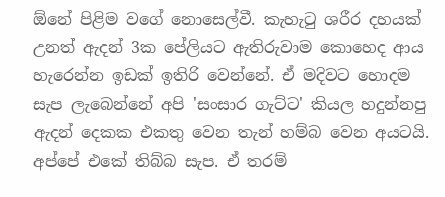ඕනේ පිළිම වගේ නොසෙල්වී. කැහැටු ශරීර දහයක් උනත් ඇදන් 3ක පේලියට ඇතිරුවාම කොහෙද ආය හැරෙන්න ඉඩක් ඉතිරි වෙන්නේ. ඒ මදිවට හොදම සැප ලැබෙන්නේ අපි 'සංසාර ගැට්ට' කියල හදුන්නපු ඇදන් දෙකක එකතු වෙන තැන් හම්බ වෙන අයටයි. අප්පේ එකේ තිබ්බ සැප. ඒ තරම්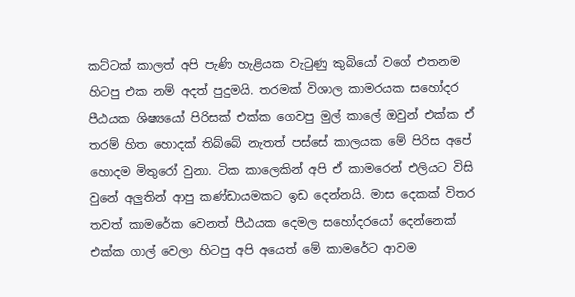කට්ටක් කාලත් අපි පැණි හැළියක වැටුණු කුබියෝ වගේ එතනම හිටපු එක නම් අදත් පුදුමයි. තරමක් විශාල කාමරයක සහෝදර පීඨයක ශිෂ්‍යයෝ පිරිසක් එක්ක ගෙවපු මුල් කාලේ ඔවුන් එක්ක ඒ තරම් හිත හොදක් තිබ්බේ නැතත් පස්සේ කාලයක මේ පිරිස අපේ හොදම මිතුරෝ වුනා. ටික කාලෙකින් අපි ඒ කාමරෙන් එලියට විසි වුනේ අලුතින් ආපු කණ්ඩායමකට ඉඩ දෙන්නයි. මාස දෙකක් විතර තවත් කාමරේක වෙනත් පීඨයක දෙමල සහෝදරයෝ දෙන්නෙක් එක්ක ගාල් වෙලා හිටපු අපි අයෙත් මේ කාමරේට ආවම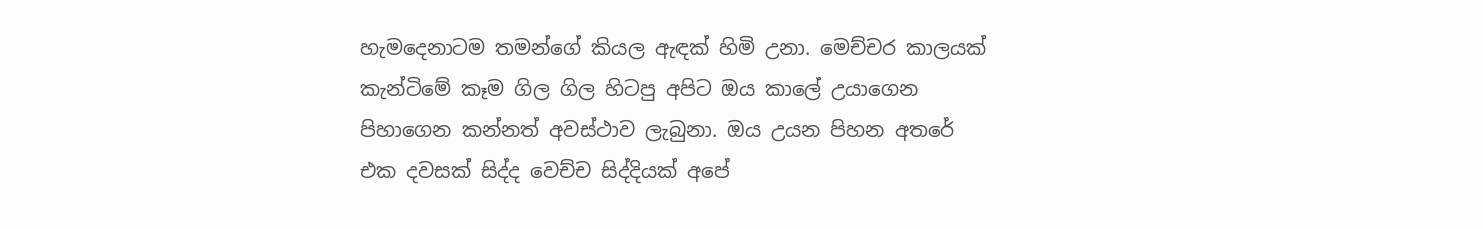හැමදෙනාටම තමන්ගේ කියල ඇඳක් හිමි උනා. මෙච්චර කාලයක් කැන්ටිමේ කෑම ගිල ගිල හිටපු අපිට ඔය කාලේ උයාගෙන පිහාගෙන කන්නත් අවස්ථාව ලැබුනා. ඔය උයන පිහන අතරේ එක දවසක් සිද්ද වෙච්ච සිද්දියක් අපේ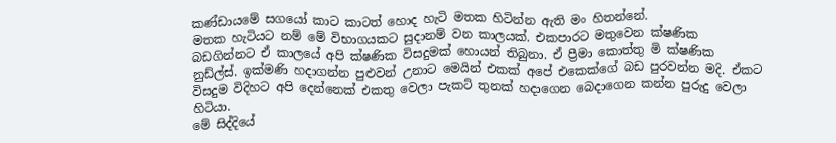කණ්ඩායමේ සගයෝ කාට කාටත් හොද හැටි මතක හිටින්න ඇති මං හිතන්නේ.
මතක හැටියට නම් මේ විභාගයකට සුදානම් වන කාලයක්. එකපාරට මතුවෙන ක්ෂණික බඩගින්නට ඒ කාලයේ අපි ක්ෂණික විසදුමක් හොයන් තිබුනා. ඒ ප්‍රීමා කොත්තු මි ක්ෂණික නුඩ්ල්ස්. ඉක්මණි හදාගන්න පුළුවන් උනාට මෙයින් එකක් අපේ එකෙක්ගේ බඩ පුරවන්න මදි. ඒකට විසදුම විදිහට අපි දෙන්නෙක් එකතු වෙලා පැකට් තුනක් හදාගෙන බෙදාගෙන කන්න පුරුදු වෙලා හිටියා.
මේ සිද්දියේ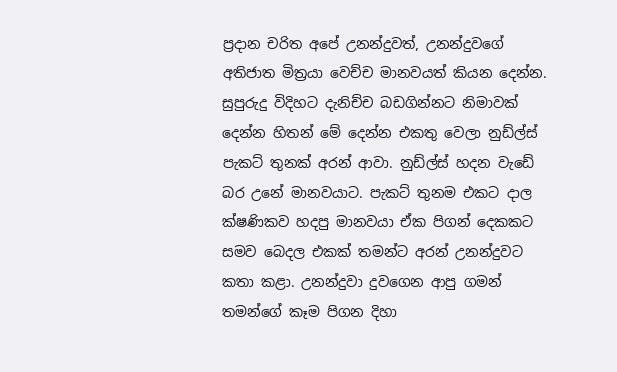ප්‍රදාන චරිත අපේ උනන්දුවත්, උනන්දුවගේ අතිජාත මිත්‍රයා වෙච්ච මානවයත් කියන දෙන්න. සුපුරුදු විදිහට දැනිච්ච බඩගින්නට නිමාවක් දෙන්න හිතන් මේ දෙන්න එකතු වෙලා නුඩ්ල්ස් පැකට් තුනක් අරන් ආවා. නුඩ්ල්ස් හදන වැඩේ බර උනේ මානවයාට. පැකට් තුනම එකට දාල ක්ෂණිකව හදපු මානවයා ඒක පිගන් දෙකකට සමව බෙදල එකක් තමන්ට අරන් උනන්දුවට කතා කළා. උනන්දුවා දුවගෙන ආපු ගමන් තමන්ගේ කෑම පිගන දිහා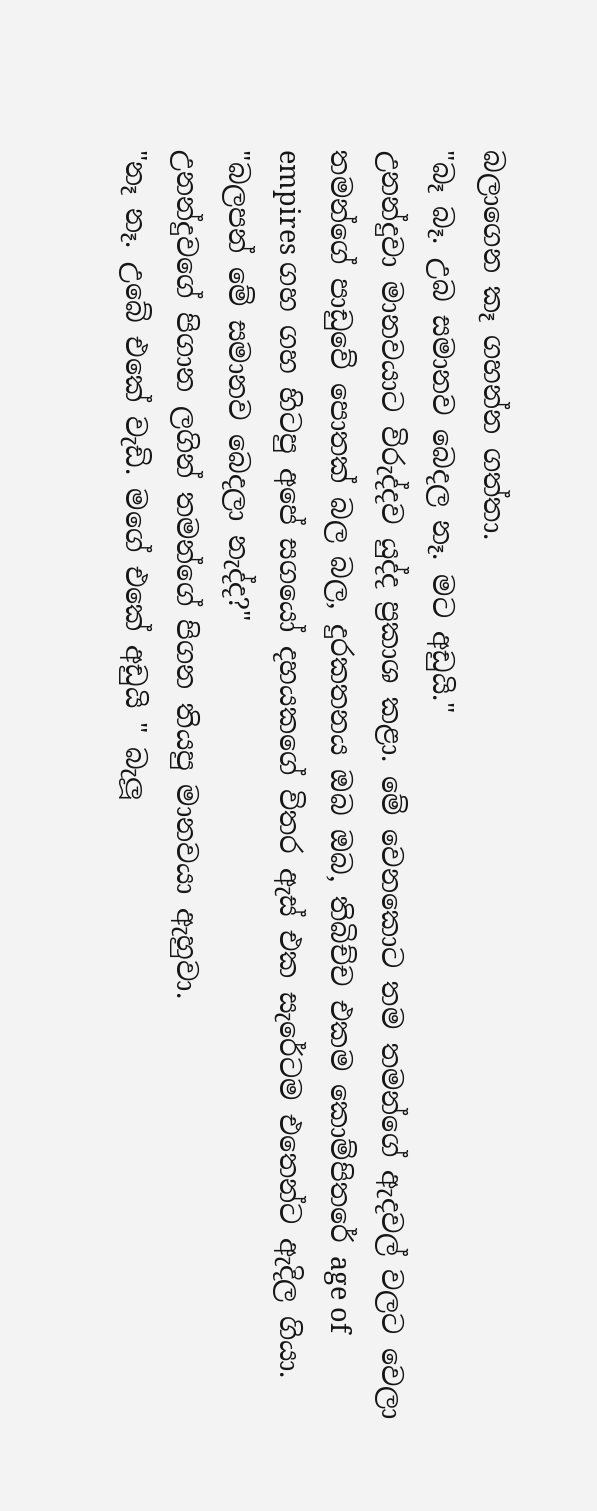බලාගෙන කෑ ගහන්න ගත්තා.
"බෑ බෑ. උබ සමානව බෙදල නෑ. මට අඩුයි."
උනන්දුවා මානවයාට විරුද්දව යුද්ද ප්‍රකාශ කළා. මේ වෙනකොට තම තමන්ගේ ඇදවල් වලට වෙලා තමන්ගේ පාඩුවේ පොතක් බල බල, දුරකතනය ඔබ ඔබ, තිබිච්ච එකම කොම්පිතරේ age of empires ගහ ගහ හිටපු අපේ සගයෝ දහයකගේ විතර ඇස් එක සැරේටම එතෙන්ට ඇදිල ගියා.
"බලපන් මේ සමානව බෙදලා නැද්ද?"
උනන්දුවගේ පිගාන ලගින් තමන්ගේ පිගන තියපු මානවයා ඇහුවා.
"නෑ නෑ. උබේ එකේ වැඩි. මගේ එකේ අඩුයි " බැලූ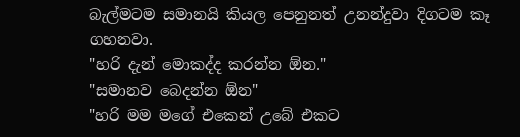බැල්මටම සමානයි කියල පෙනුනත් උනන්දුවා දිගටම කෑ ගහනවා.
"හරි දැන් මොකද්ද කරන්න ඕන."
"සමානව බෙදන්න ඕන"
"හරි මම මගේ එකෙන් උබේ එකට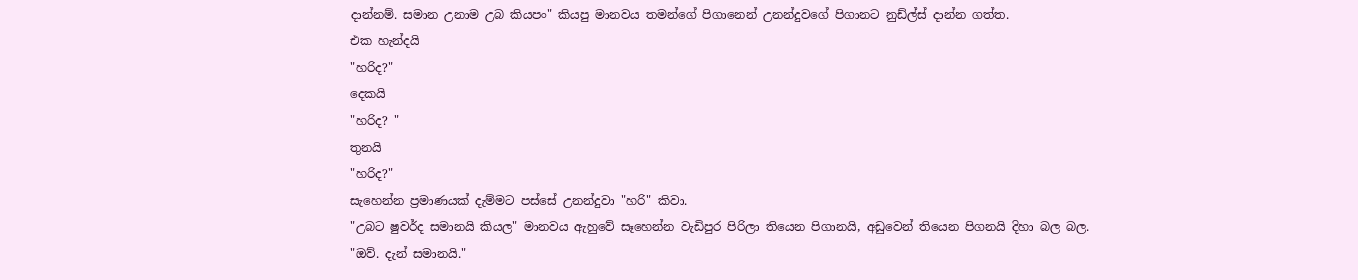දාන්නම්. සමාන උනාම උබ කියපං" කියපු මානවය තමන්ගේ පිගානෙන් උනන්දුවගේ පිගානට නුඩ්ල්ස් දාන්න ගත්ත.
එක හැන්දයි
"හරිද?"
දෙකයි
"හරිද? "
තුනයි
"හරිද?"
සැහෙන්න ප්‍රමාණයක් දැම්මට පස්සේ උනන්දුවා "හරි" කිවා.
"උබට ෂුවර්ද සමානයි කියල" මානවය ඇහුවේ සෑහෙන්න වැඩිපුර පිරිලා තියෙන පිගානයි, අඩුවෙන් තියෙන පිගනයි දිහා බල බල.
"ඔව්. දැන් සමානයි."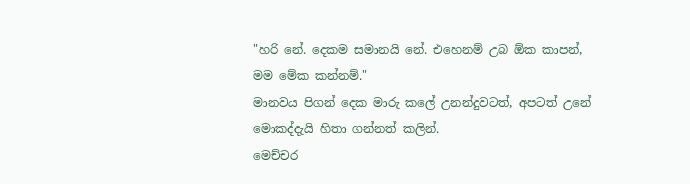"හරි නේ. දෙකම සමානයි නේ. එහෙනම් උබ ඕක කාපන්, මම මේක කන්නම්."
මානවය පිගන් දෙක මාරු කලේ උනන්දුවටත්, අපටත් උනේ මොකද්දැයි හිතා ගන්නත් කලින්.
මෙච්චර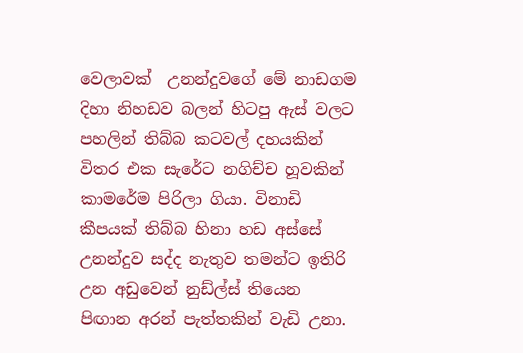වෙලාවක්  උනන්දුවගේ මේ නාඩගම දිහා නිහඩව බලන් හිටපු ඇස් වලට පහලින් තිබ්බ කටවල් දහයකින් විතර එක සැරේට නගිච්ච හූවකින් කාමරේම පිරිලා ගියා. විනාඩි කීපයක් තිබ්බ හිනා හඩ අස්සේ උනන්දුව සද්ද නැතුව තමන්ට ඉතිරි උන අඩුවෙන් නුඩ්ල්ස් තියෙන පිඟාන අරන් පැත්තකින් වැඩි උනා.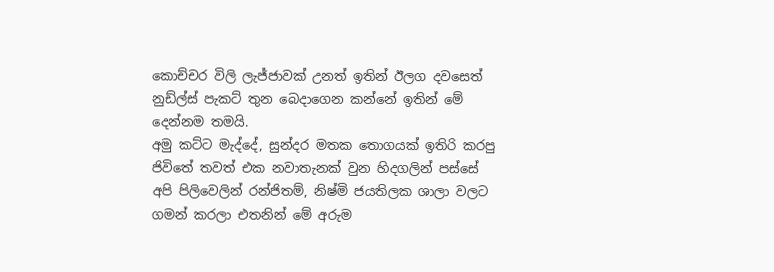කොච්චර විලි ලැජ්ජාවක් උනත් ඉතින් ඊලග දවසෙත් නුඩ්ල්ස් පැකට් තුන බෙදාගෙන කන්නේ ඉතින් මේ දෙන්නම තමයි.
අමු කට්ට මැද්දේ, සුන්දර මතක තොගයක් ඉතිරි කරපු ජිවිතේ තවත් එක නවාතැනක් වුන හිදගලින් පස්සේ අපි පිලිවෙලින් රන්ජිතම්, නිෂ්මි ජයතිලක ශාලා වලට ගමන් කරලා එතනින් මේ අරුම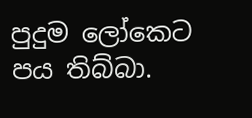පුදුම ලෝකෙට පය තිබ්බා.